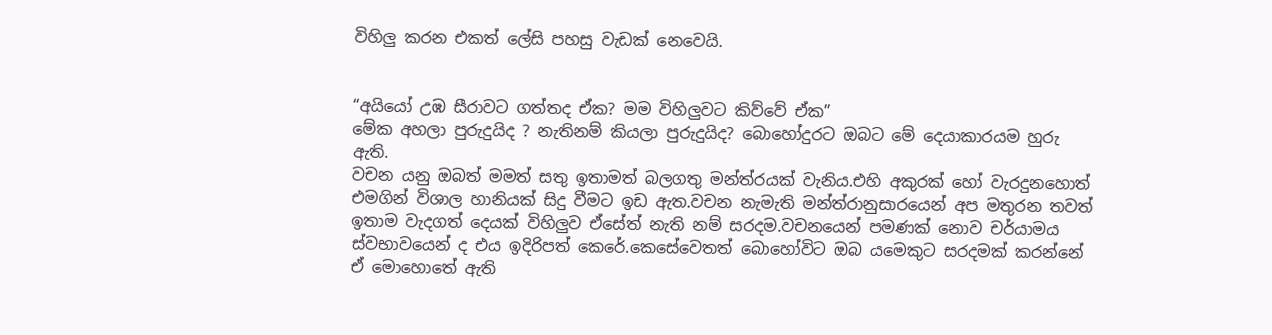විහිලු කරන එකත් ලේසි පහසු වැඩක් නෙවෙයි.


“අයියෝ උඹ සීරාවට ගත්තද ඒක? මම විහිලුවට කිව්වේ ඒක”
මේක අහලා පුරුදුයිද ? නැතිනම් කියලා පුරුදුයිද? බොහෝදුරට ඔබට මේ දෙයාකාරයම හුරු ඇති.
වචන යනු ඔබත් මමත් සතු ඉතාමත් බලගතු මන්ත්රයක් වැනිය.එහි අකුරක් හෝ වැරදුනහොත් එමගින් විශාල හානියක් සිදු වීමට ඉඩ ඇත.වචන නැමැති මන්ත්රානුසාරයෙන් අප මතුරන තවත් ඉතාම වැදගත් දෙයක් විහිලුව ඒසේත් නැති නම් සරදම.වචනයෙන් පමණක් නොව චර්යාමය ස්වභාවයෙන් ද එය ඉදිරිපත් කෙරේ.කෙසේවෙතත් බොහෝවිට ඔබ යමෙකුට සරදමක් කරන්නේ ඒ මොහොතේ ඇති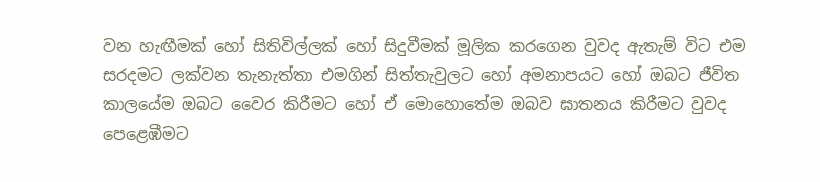වන හැඟීමක් හෝ සිතිවිල්ලක් හෝ සිදුවීමක් මූලික කරගෙන වුවද ඇතැම් විට එම සරදමට ලක්වන තැනැත්තා එමගින් සිත්තැවුලට හෝ අමනාපයට හෝ ඔබට ජීවිත කාලයේම ඔබට වෛර කිරීමට හෝ ඒ මොහොතේම ඔබව ඝාතනය කිරීමට වුවද පෙළෙඹීමට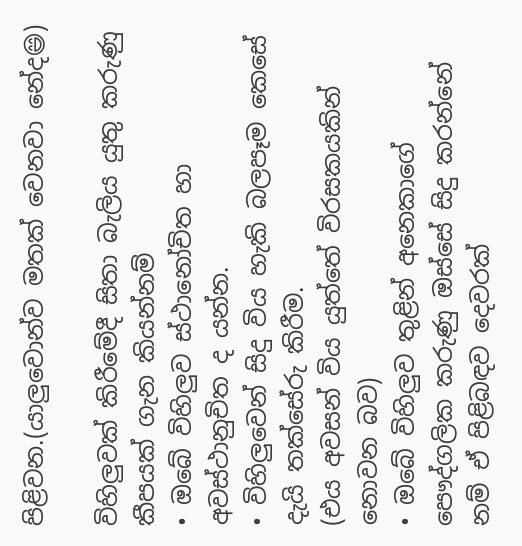පිළිවන.(යාලුවොන්ව මතක් වෙනවා නේද😄)

විහිලුවක් කිරීමේදී සිතා බැලිය යුතු කරුණු කීපයක් ගැන කියන්නම්
• ඔබේ විහිලුව ස්ථානෝචිත හා අවස්ථානුචිත ද යන්න.
• විහිලුවෙන් සිදු විය හැකි බලපෑම කෙසේ දැයි තක්සේරු කිරීම.
(එය අවසන් විය යුත්තේ විරසකයකින් නොවන බව)
• ඔබේ විහිලුව තුළින් අනෙකාගේ පෞද්ගලික කරුණු ඔස්සේ සිදු කරන්නේ නම් ඒ පිළිබඳව දෙවරක්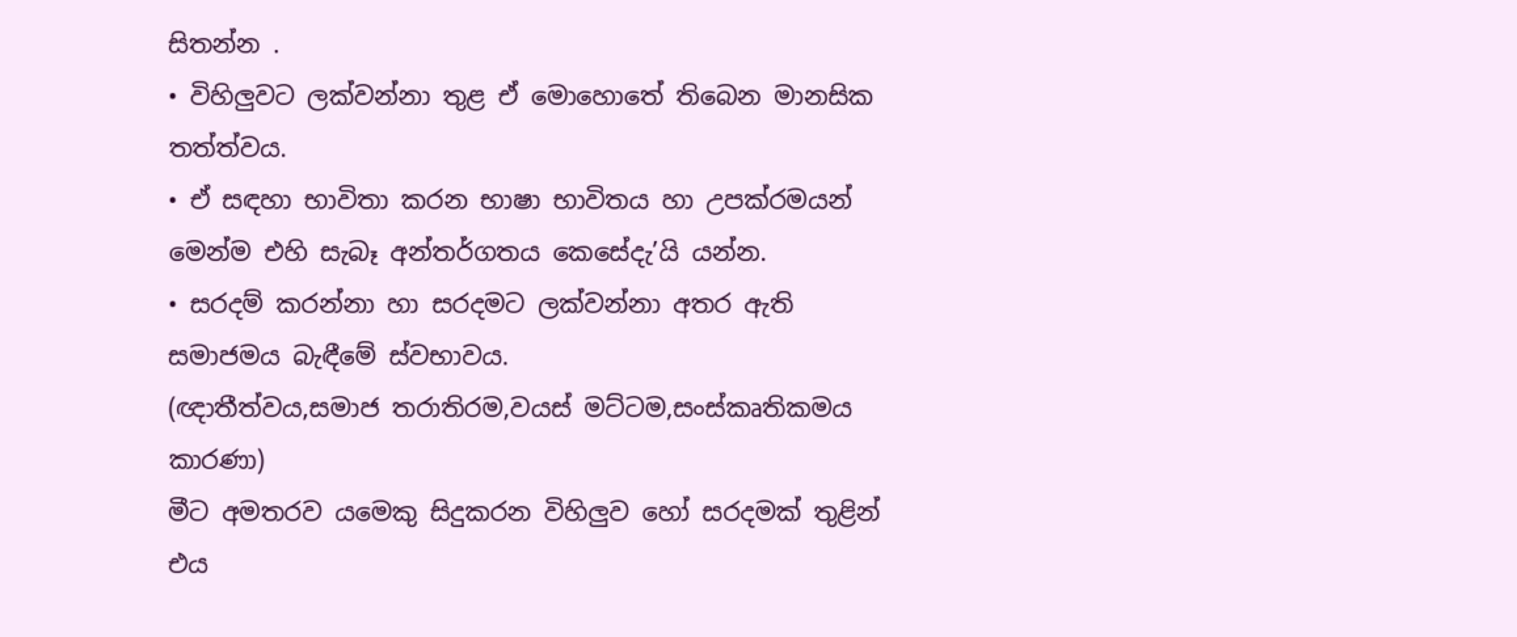සිතන්න .
• විහිලුවට ලක්වන්නා තුළ ඒ මොහොතේ තිබෙන මානසික තත්ත්වය.
• ඒ සඳහා භාවිතා කරන භාෂා භාවිතය හා උපක්රමයන් මෙන්ම එහි සැබෑ අන්තර්ගතය කෙසේදැ’යි යන්න.
• සරදම් කරන්නා හා සරදමට ලක්වන්නා අතර ඇති සමාජමය බැඳීමේ ස්වභාවය.
(ඥාතීත්වය,සමාජ තරාතිරම,වයස් මට්ටම,සංස්කෘතිකමය කාරණා)
මීට අමතරව යමෙකු සිදුකරන විහිලුව හෝ සරදමක් තුළින් එය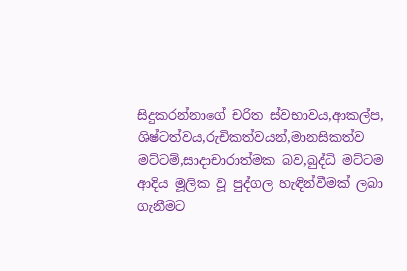සිදුකරන්නාගේ චරිත ස්වභාවය,ආකල්ප, ශිෂ්ටත්වය,රුචිකත්වයන්,මානසිකත්ව මට්ටම්,සාදාචාරාත්මක බව,බුද්ධි මට්ටම ආදිය මූලික වූ පුද්ගල හැඳින්වීමක් ලබා ගැනීමට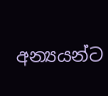අන්‍යයන්ට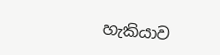හැකියාව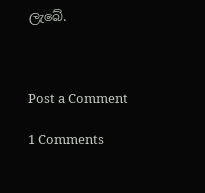ලැබේ.



Post a Comment

1 Comments